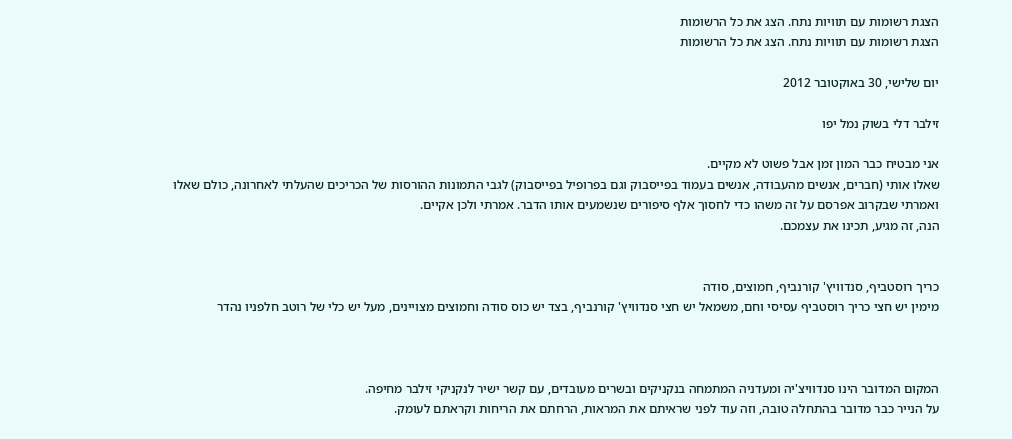הצגת רשומות עם תוויות נתח. הצג את כל הרשומות
הצגת רשומות עם תוויות נתח. הצג את כל הרשומות

יום שלישי, 30 באוקטובר 2012

זילבר דלי בשוק נמל יפו

אני מבטיח כבר המון זמן אבל פשוט לא מקיים.
שאלו אותי (חברים, אנשים מהעבודה, אנשים בעמוד בפייסבוק וגם בפרופיל בפייסבוק) לגבי התמונות ההורסות של הכריכים שהעלתי לאחרונה, כולם שאלו ואמרתי שבקרוב אפרסם על זה משהו כדי לחסוך אלף סיפורים שנשמעים אותו הדבר. אמרתי ולכן אקיים.
הנה, זה מגיע, תכינו את עצמכם.


כריך רוסטביף, סנדוויץ' קורנביף, חמוצים, סודה
מימין יש חצי כריך רוסטביף עסיסי וחם, משמאל יש חצי סנדוויץ' קורנביף, בצד יש כוס סודה וחמוצים מצויינים, מעל יש כלי של רוטב חלפניו נהדר



המקום המדובר הינו סנדוויצ'יה ומעדניה המתמחה בנקניקים ובשרים מעובדים, עם קשר ישיר לנקניקי זילבר מחיפה.
על הנייר כבר מדובר בהתחלה טובה, וזה עוד לפני שראיתם את המראות, הרחתם את הריחות וקראתם לעומק.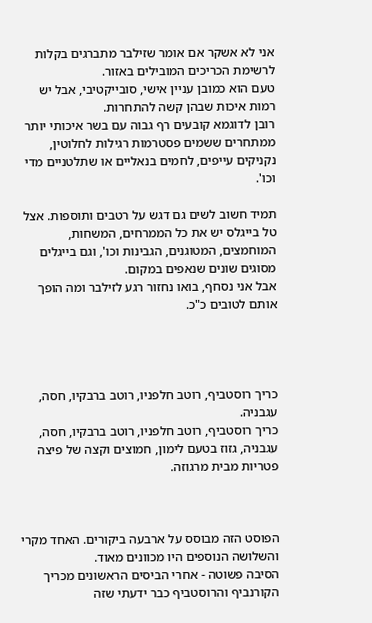אני לא אשקר אם אומר שזילבר מתברגים בקלות לרשימת הכריכים המובילים באזור.
טעם הוא כמובן עניין אישי, סובייקטיבי, אבל יש רמות איכות שבהן קשה להתחרות.
רובן לדוגמא קובעים רף גבוה עם בשר איכותי יותר ממתחרים ששמים פסטרמות רגילות לחלוטין, נקניקים עייפים, לחמים בנאליים או שתלטניים מדי וכו'.

תמיד חשוב לשים גם דגש על רטבים ותוספות. אצל טל בייגלס יש את כל הממרחים, המשחות, המוחמצים, המטוגנים, הגבינות וכו', וגם בייגלים מסוגים שונים שנאפים במקום.
אבל אני נסחף, בואו נחזור רגע לזילבר ומה הופך אותם לטובים כ"כ.




כריך רוסטביף, רוטב חלפניו, רוטב ברבקיו, חסה, עגבניה.
כריך רוסטביף, רוטב חלפניו, רוטב ברבקיו, חסה, עגבניה, גזוז בטעם לימון, חמוצים וקצה של פיצה פטריות מבית מרגוזה.



הפוסט הזה מבוסס על ארבעה ביקורים. האחד מקרי והשלושה הנוספים היו מכוונים מאוד.
הסיבה פשוטה - אחרי הביסים הראשונים מכריך הקורנביף והרוסטביף כבר ידעתי שזה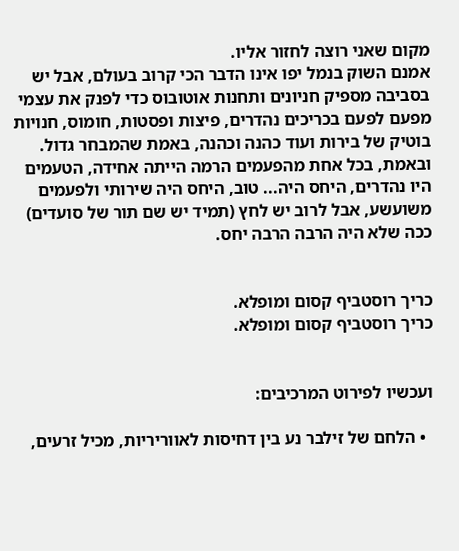מקום שאני רוצה לחזור אליו.
אמנם השוק בנמל יפו אינו הדבר הכי קרוב בעולם, אבל יש בסביבה מספיק חניונים ותחנות אוטובוס כדי לפנק את עצמי מפעם לפעם בכריכים נהדרים, פיצות ופסטות, חומוס, חנויות בוטיק של בירות ועוד כהנה וכהנה, באמת שהמבחר גדול.
ובאמת, בכל אחת מהפעמים הרמה הייתה אחידה, הטעמים היו נהדרים, היחס היה... טוב, היחס היה שירותי ולפעמים משועשע, אבל לרוב יש לחץ (תמיד יש שם תור של סועדים) ככה שלא היה הרבה הרבה יחס.


כריך רוסטביף קסום ומופלא.
כריך רוסטביף קסום ומופלא.


ועכשיו לפירוט המרכיבים:

  • הלחם של זילבר נע בין דחיסות לאווריריות, מכיל זרעים,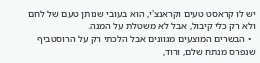יש לו קראסט טעים וקראנצ'י, הוא בעובי שנותן טעם של לחם ולא רק כלי קיבול, אבל לא משטלת על המנה.
  • הבשרים המוצעים מגוונים אבל הלכתי רק על הרוסטביף שנפרס מנתח שלם, ורוד,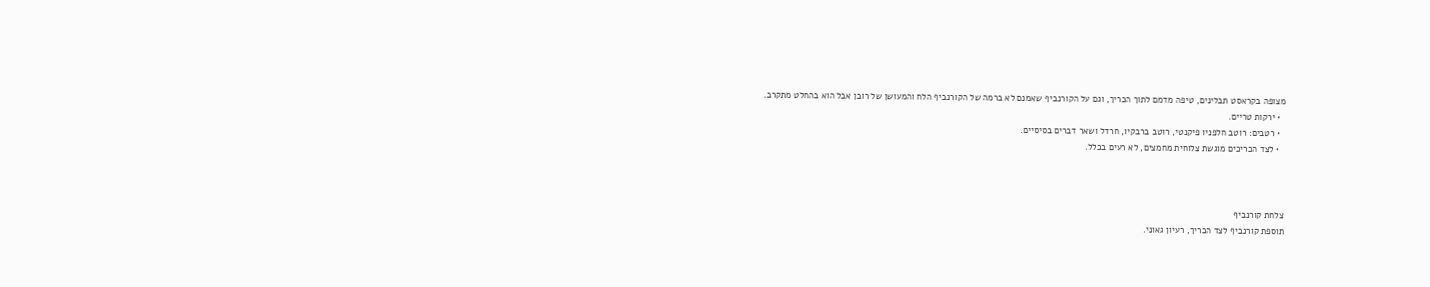מצופה בקראסט תבלינים, טיפה מדמם לתוך הכריך, וגם על הקורנביף שאמנם לא ברמה של הקורנביף הלח והמעושן של רובן אבל הוא בהחלט מתקרב.
  • ירקות טריים.
  • רטבים: רוטב חלפניו פיקנטי, רוטב ברבקיו, חרדל ושאר דברים בסיסיים.
  • לצד הכריכים מוגשת צלוחית מחמצים, לא רעים בכלל.



צלחת קורנביף
תוספת קורנביף לצד הכריך, רעיון גאוני.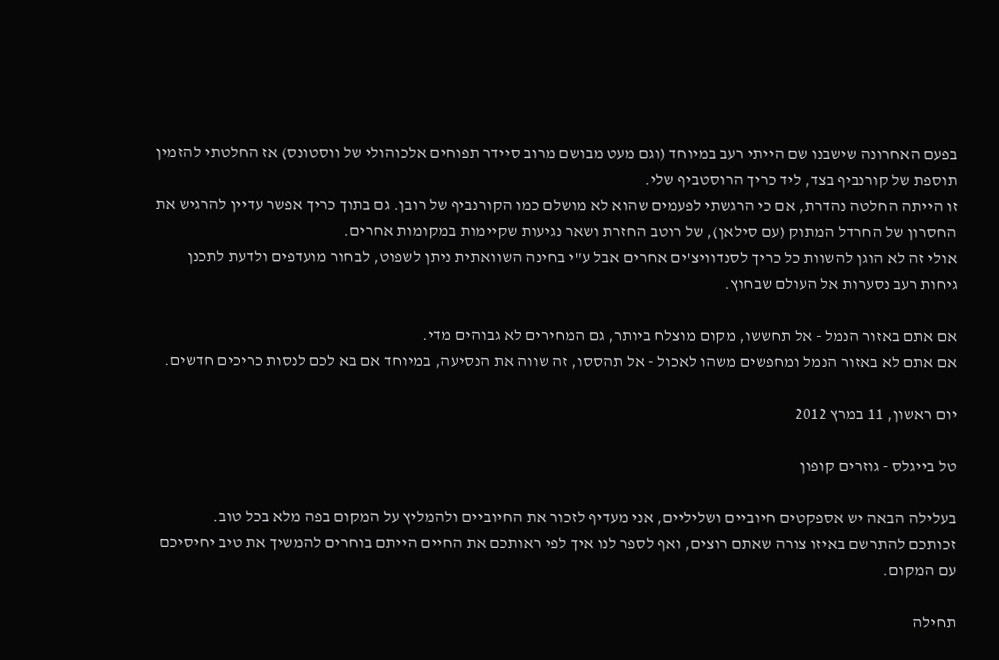בפעם האחרונה שישבנו שם הייתי רעב במיוחד (וגם מעט מבושם מרוב סיידר תפוחים אלכוהולי של ווסטונס) אז החלטתי להזמין תוספת של קורנביף בצד, ליד כריך הרוסטביף שלי.
זו הייתה החלטה נהדרת, אם כי הרגשתי לפעמים שהוא לא מושלם כמו הקורנביף של רובן. גם בתוך כריך אפשר עדיין להרגיש את החסרון של החרדל המתוק (עם סילאן), של רוטב החזרת ושאר נגיעות שקיימות במקומות אחרים.
אולי זה לא הוגן להשוות כל כריך לסנדוויצ'ים אחרים אבל ע"י בחינה השוואתית ניתן לשפוט, לבחור מועדפים ולדעת לתכנן גיחות רעב נסערות אל העולם שבחוץ.

אם אתם באזור הנמל - אל תחששו, מקום מוצלח ביותר, גם המחירים לא גבוהים מדי.
אם אתם לא באזור הנמל ומחפשים משהו לאכול - אל תהססו, זה שווה את הנסיעה, במיוחד אם בא לכם לנסות כריכים חדשים.

יום ראשון, 11 במרץ 2012

טל בייגלס - גוזרים קופון

בעלילה הבאה יש אספקטים חיוביים ושליליים, אני מעדיף לזכור את החיוביים ולהמליץ על המקום בפה מלא בכל טוב.
זכותכם להתרשם באיזו צורה שאתם רוצים, ואף לספר לנו איך לפי ראותכם את החיים הייתם בוחרים להמשיך את טיב יחיסיכם עם המקום.

תחילה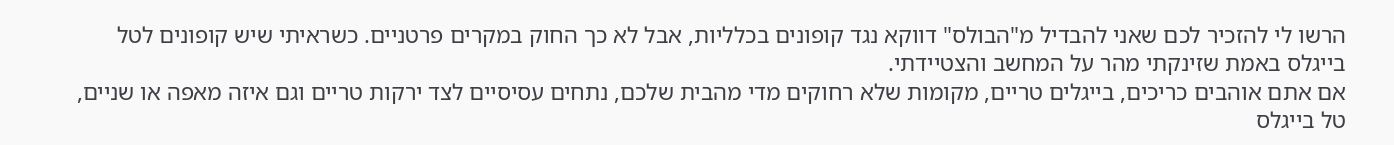הרשו לי להזכיר לכם שאני להבדיל מ"הבולס" דווקא נגד קופונים בכלליות, אבל לא כך החוק במקרים פרטניים. כשראיתי שיש קופונים לטל בייגלס באמת שזינקתי מהר על המחשב והצטיידתי.
אם אתם אוהבים כריכים, בייגלים טריים, מקומות שלא רחוקים מדי מהבית שלכם, נתחים עסיסיים לצד ירקות טריים וגם איזה מאפה או שניים, טל בייגלס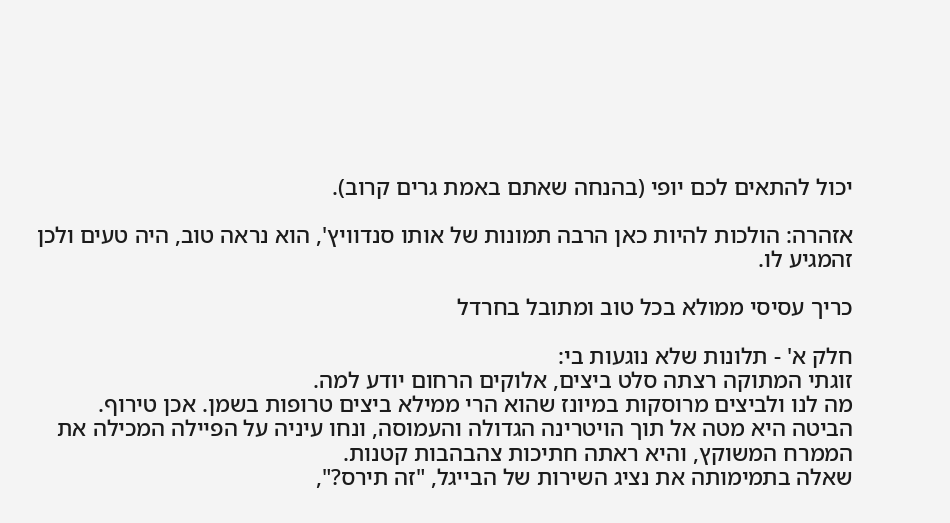יכול להתאים לכם יופי (בהנחה שאתם באמת גרים קרוב).

אזהרה: הולכות להיות כאן הרבה תמונות של אותו סנדוויץ', הוא נראה טוב, היה טעים ולכן זהמגיע לו.

כריך עסיסי ממולא בכל טוב ומתובל בחרדל

חלק א' - תלונות שלא נוגעות בי:
זוגתי המתוקה רצתה סלט ביצים, אלוקים הרחום יודע למה.
מה לנו ולביצים מרוסקות במיונז שהוא הרי ממילא ביצים טרופות בשמן. אכן טירוף.
הביטה היא מטה אל תוך הויטרינה הגדולה והעמוסה, ונחו עיניה על הפיילה המכילה את הממרח המשוקץ, והיא ראתה חתיכות צהבהבות קטנות.
שאלה בתמימותה את נציג השירות של הבייגל, "זה תירס?",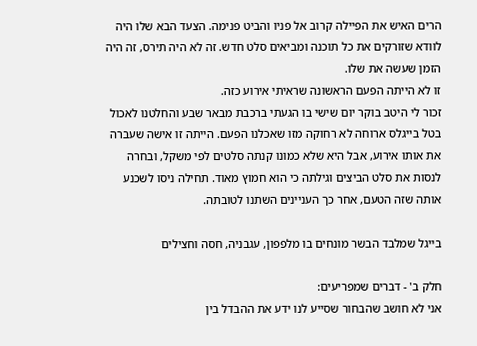הרים האיש את הפיילה קרוב אל פניו והביט פנימה. הצעד הבא שלו היה לוודא שזורקים את כל תוכנה ומביאים סלט חדש. זה לא היה תירס, זה היה הזמן שעשה את שלו.
זו לא הייתה הפעם הראשונה שראיתי אירוע כזה.
זכור לי היטב בוקר יום שישי בו הגעתי ברכבת מבאר שבע והחלטנו לאכול בטל בייגלס ארוחה לא רחוקה מזו שאכלנו הפעם. הייתה זו אישה שעברה את אותו אירוע, אבל היא שלא כמונו קנתה סלטים לפי משקל, ובחרה לנסות את סלט הביצים וגילתה כי הוא חמוץ מאוד. תחילה ניסו לשכנע אותה שזה הטעם, אחר כך העניינים השתנו לטובתה.

בייגל שמלבד הבשר מונחים בו מלפפון, עגבניה, חסה וחצילים

חלק ב' - דברים שמפריעים:
אני לא חושב שהבחור שסייע לנו ידע את ההבדל בין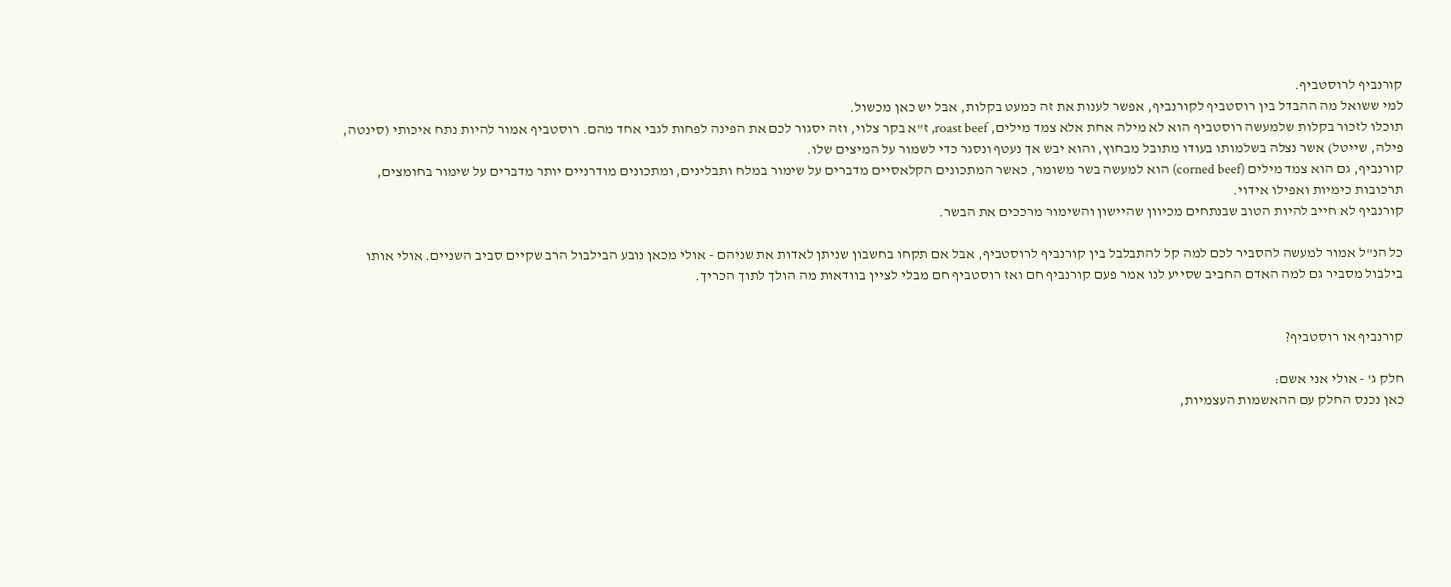קורנביף לרוסטביף.
למי ששואל מה ההבדל בין רוסטביף לקורנביף, אפשר לענות את זה כמעט בקלות, אבל יש כאן מכשול.
תוכלו לזכור בקלות שלמעשה רוסטביף הוא לא מילה אחת אלא צמד מילים, roast beef, ז"א בקר צלוי, וזה יסגור לכם את הפינה לפחות לגבי אחד מהם. רוסטביף אמור להיות נתח איכותי (סינטה, פילה, שייטל) אשר נצלה בשלמותו בעודו מתובל מבחוץ, והוא יבש אך נעטף ונסגר כדי לשמור על המיצים שלו.
קורנביף, גם הוא צמד מילים (corned beef) הוא למעשה בשר משומר, כאשר המתכונים הקלאסיים מדברים על שימור במלח ותבלינים, ומתכונים מודרניים יותר מדברים על שימור בחומצים, תרכובות כימיות ואפילו אידוי.
קורנביף לא חייב להיות הטוב שבנתחים מכיוון שהיישון והשימור מרככים את הבשר.

כל הנ"ל אמור למעשה להסביר לכם למה קל להתבלבל בין קורנביף לרוסטביף, אבל אם תקחו בחשבון שניתן לאדות את שניהם - אולי מכאן נובע הבילבול הרב שקיים סביב השניים. אולי אותו בילבול מסביר גם למה האדם החביב שסייע לנו אמר פעם קורנביף חם ואז רוסטביף חם מבלי לציין בוודאות מה הולך לתוך הכריך.


קורנביף או רוסטביף?

חלק ג' - אולי אני אשם:
כאן נכנס החלק עם ההאשמות העצמיות,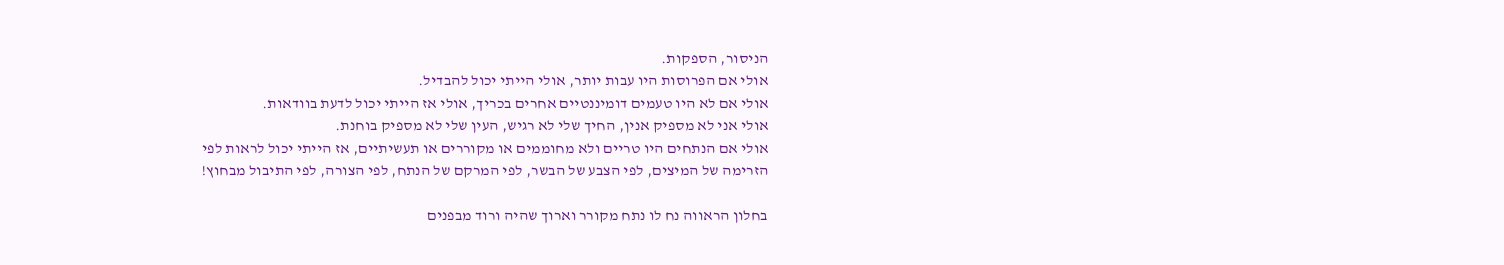הניסור, הספקות.
אולי אם הפרוסות היו עבות יותר, אולי הייתי יכול להבדיל.
אולי אם לא היו טעמים דומיננטיים אחרים בכריך, אולי אז הייתי יכול לדעת בוודאות.
אולי אני לא מספיק אנין, החיך שלי לא רגיש, העין שלי לא מספיק בוחנת.
אולי אם הנתחים היו טריים ולא מחוממים או מקוררים או תעשיתיים, אז הייתי יכול לראות לפי הזרימה של המיצים, לפי הצבע של הבשר, לפי המרקם של הנתח, לפי הצורה, לפי התיבול מבחוץ!

בחלון הראווה נח לו נתח מקורר וארוך שהיה ורוד מבפנים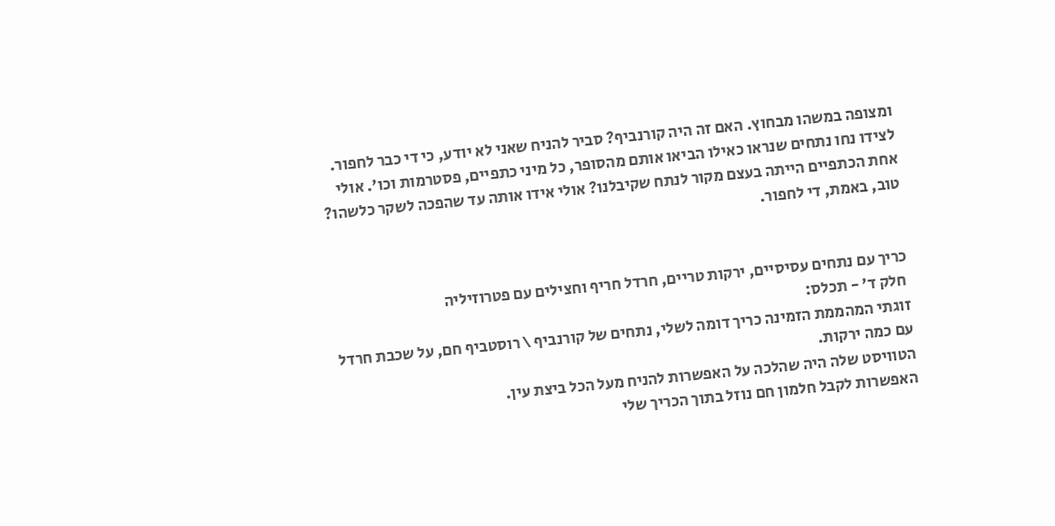ומצופה במשהו מבחוץ. האם זה היה קורנביף? סביר להניח שאני לא יודע, כי די כבר לחפור. לצידו נחו נתחים שנראו כאילו הביאו אותם מהסופר, כל מיני כתפיים, פסטרמות וכו'. אולי אחת הכתפיים הייתה בעצם מקור לנתח שקיבלנו? אולי אידו אותה עד שהפכה לשקר כלשהו? טוב, באמת, די לחפור.


כריך עם נתחים עסיסיים, ירקות טריים, חרדל חריף וחצילים עם פטרוזיליה
 חלק ד' - תכלס:
זוגתי המהממת הזמינה כריך דומה לשלי, נתחים של קורנביף \ רוסטביף חם, על שכבת חרדל עם כמה ירקות.
הטוויסט שלה היה שהלכה על האפשרות להניח מעל הכל ביצת עין.
האפשרות לקבל חלמון חם נוזל בתוך הכריך שלי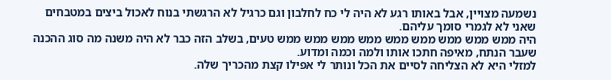נשמעה מצויין, אבל באותו רגע לא היה לי כח לחלבון וגם כרגיל לא הרגשתי בנוח לאכול ביצים במטבחים שאני לא לגמרי סומך עליהם.
היה ממש ממש ממש ממש ממש ממש ממש ממש ממש טעים, בשלב הזה כבר לא היה משנה מה סוג ההכנה שעבר הנתח, מאיפה חתכו אותו ולמה וכמה ומדוע.
למזלי היא לא הצליחה לסיים את הכל ונותר לי אפילו קצת מהכריך שלה.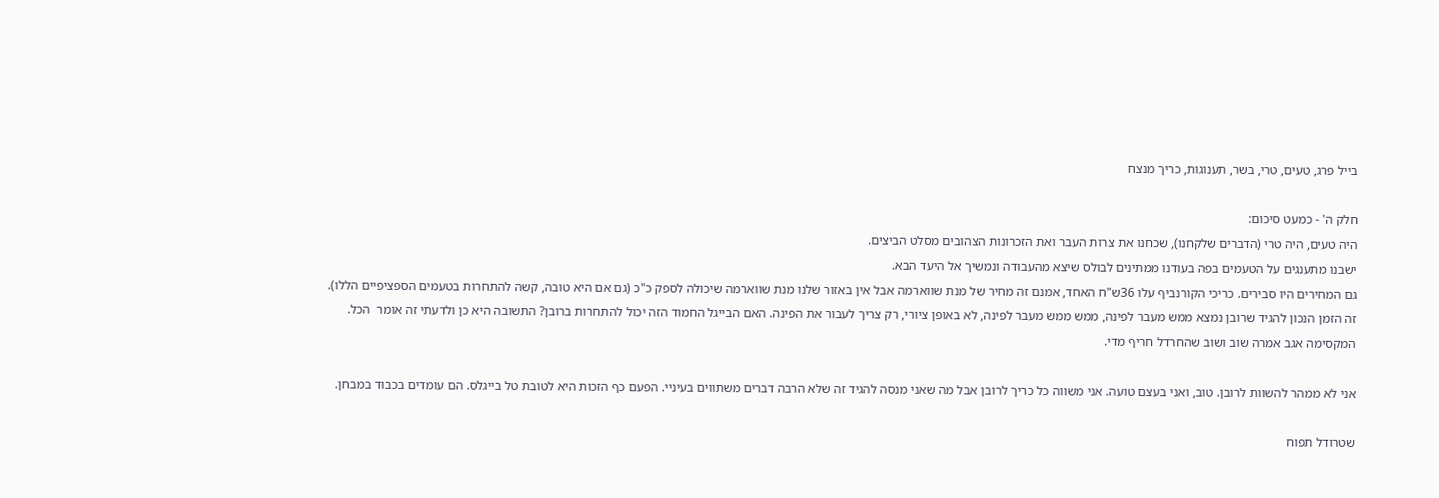בייל פרג, טעים, טרי, בשר, תענוגות, כריך מנצח

חלק ה' - כמעט סיכום:
היה טעים, היה טרי (הדברים שלקחנו), שכחנו את צרות העבר ואת הזכרונות הצהובים מסלט הביצים.
ישבנו מתענגים על הטעמים בפה בעודנו ממתינים לבולס שיצא מהעבודה ונמשיך אל היעד הבא.
גם המחירים היו סבירים. כריכי הקורנביף עלו 36ש"ח האחד, אמנם זה מחיר של מנת שווארמה אבל אין באזור שלנו מנת שווארמה שיכולה לספק כ"כ (גם אם היא טובה, קשה להתחרות בטעמים הספציפיים הללו).
זה הזמן הנכון להגיד שרובן נמצא ממש מעבר לפינה, ממש ממש מעבר לפינה, לא באופן ציורי, רק צריך לעבור את הפינה. האם הבייגל החמוד הזה יכול להתחרות ברובן? התשובה היא כן ולדעתי זה אומר  הכל.
המקסימה אגב אמרה שוב ושוב שהחרדל חריף מדי.

אני לא ממהר להשוות לרובן. טוב, ואני בעצם טועה. אני משווה כל כריך לרובן אבל מה שאני מנסה להגיד זה שלא הרבה דברים משתווים בעיניי. הפעם כף הזכות היא לטובת טל בייגלס. הם עומדים בכבוד במבחן.

שטרודל תפוח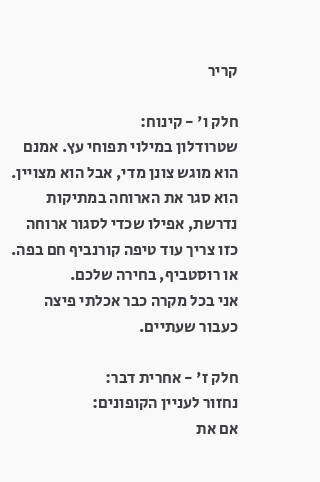קריר

חלק ו' - קינוח:
שטרודלון במילוי תפוחי עץ. אמנם הוא מוגש צונן מדי, אבל הוא מצויין.
הוא סגר את הארוחה במתיקות נדרשת, אפילו שכדי לסגור ארוחה כזו צריך עוד טיפה קורנביף חם בפה. או רוסטביף, בחירה שלכם.
אני בכל מקרה כבר אכלתי פיצה כעבור שעתיים.

חלק ז' - אחרית דבר:
נחזור לעניין הקופונים:
אם את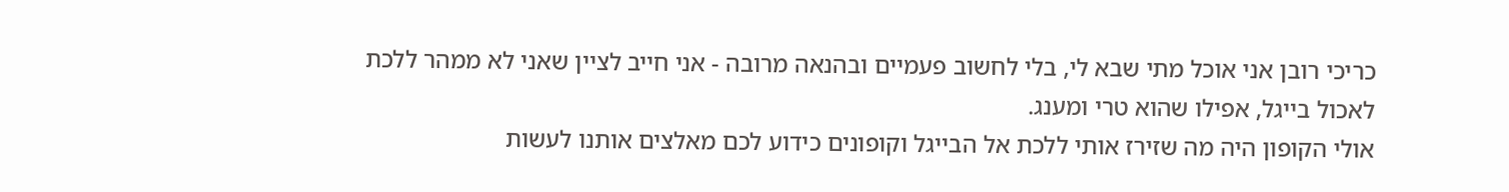כריכי רובן אני אוכל מתי שבא לי, בלי לחשוב פעמיים ובהנאה מרובה - אני חייב לציין שאני לא ממהר ללכת לאכול בייגל, אפילו שהוא טרי ומענג.
אולי הקופון היה מה שזירז אותי ללכת אל הבייגל וקופונים כידוע לכם מאלצים אותנו לעשות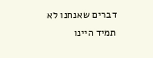דברים שאנחנו לא תמיד היינו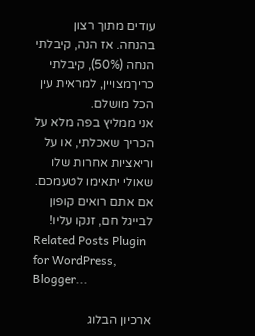עודים מתוך רצון בהנחה. אז הנה, קיבלתי הנחה (50%), קיבלתי כריךמצויין, למראית עין הכל מושלם.
אני ממליץ בפה מלא על הכריך שאכלתי, או על וריאציות אחרות שלו שאולי יתאימו לטעמכם.
אם אתם רואים קופון לבייגל חם, זנקו עליו!
Related Posts Plugin for WordPress, Blogger...

ארכיון הבלוג